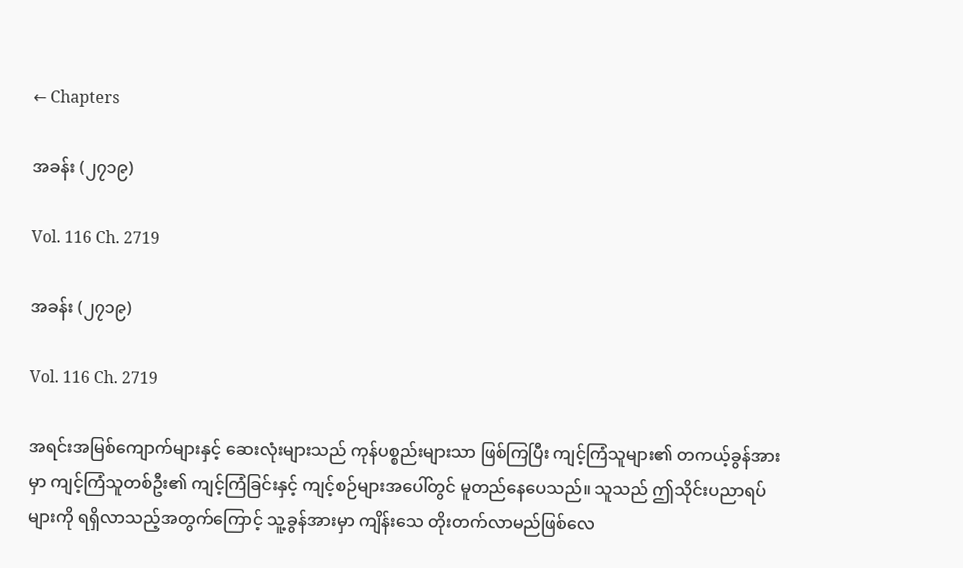← Chapters

အခန်း (၂၇၁၉)

Vol. 116 Ch. 2719

အခန်း (၂၇၁၉)

Vol. 116 Ch. 2719

အရင်းအမြစ်ကျောက်များနှင့် ဆေးလုံးများသည် ကုန်ပစ္စည်းများသာ ဖြစ်ကြပြီး ကျင့်ကြံသူများ၏ တကယ့်ခွန်အားမှာ ကျင့်ကြံသူတစ်ဦး၏ ကျင့်ကြံခြင်းနှင့် ကျင့်စဉ်များအပေါ်တွင် မူတည်နေပေသည်။ သူသည် ဤသိုင်းပညာရပ်များကို ရရှိလာသည့်အတွက်ကြောင့် သူ့ခွန်အားမှာ ကျိန်းသေ တိုးတက်လာမည်ဖြစ်လေ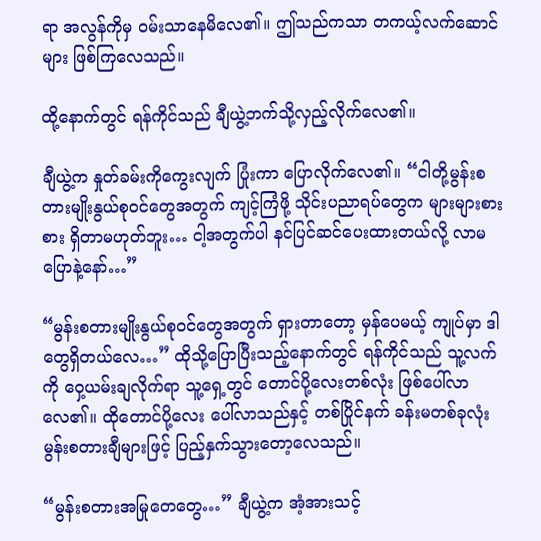ရာ အလွန်ကိုမှ ဝမ်းသာနေမိလေ၏။ ဤသည်ကသာ တကယ့်လက်ဆောင်များ ဖြစ်ကြလေသည်။

ထို့နောက်တွင် ရန်ကိုင်သည် ချီယွဲ့ဘက်သို့လှည့်လိုက်လေ၏။

ချီယွဲ့က နှုတ်ခမ်းကိုကွေးလျက် ပြုံးကာ ပြောလိုက်လေ၏။ “ငါတို့မွန်းစတားမျိုးနွယ်စုဝင်တွေအတွက် ကျင့်ကြံဖို့ သိုင်းပညာရပ်တွေက များများစားစား ရှိတာမဟုတ်ဘူး… ငါ့အတွက်ပါ နင်ပြင်ဆင်ပေးထားတယ်လို့ လာမပြောနဲ့နော်…”

“မွန်းစတားမျိုးနွယ်စုဝင်တွေအတွက် ရှားတာတော့ မှန်ပေမယ့် ကျုပ်မှာ ဒါတွေရှိတယ်လေ…” ထိုသို့ပြောပြီးသည့်နောက်တွင် ရန်ကိုင်သည် သူ့လက်ကို ဝှေ့ယမ်းချလိုက်ရာ သူ့ရှေ့တွင် တောင်ပို့လေးတစ်လုံး ဖြစ်ပေါ်လာလေ၏။ ထိုတောင်ပို့လေး ပေါ်လာသည်နှင့် တစ်ပြိုင်နက် ခန်းမတစ်ခုလုံး မွန်းစတားချီများဖြင့် ပြည့်နှက်သွားတော့လေသည်။

“မွန်းစတားအမြုတေတွေ…” ချီယွဲ့က အံ့အားသင့်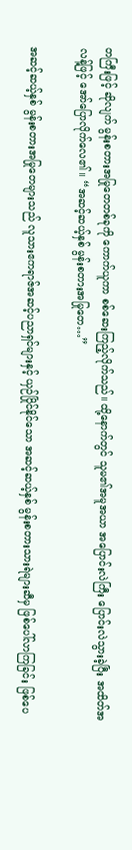တကြီးဖြင့် ဆိုလျက် မွန်းစတားအမြုတေတစ်ခုကို ကောက်ယူကာ စစ်ဆေးကြည့်လိုက်သည်။ ထို့နောက်တွင် သူမ၏အမူအယာ အပြောင်းလဲကြီး ပြောင်းလဲသွားခဲ့ပြီး အထိတ်အလန့်ဖြင့် အော်ပြောလိုက်လေ၏။ “အဆင့်ဆယ့်နှစ် မွန်းစတားအမြုတေ…”

အဆင့်ဆယ့်နှစ် မွန်းစတားအမြုတေများသည် လူသားဧကရာဇ်အဆင့်ပညာရှင်များနှင့် ယှဉ်ပြိုင်နိုင်သော အဆင့်ဆယ့်နှစ် မွန်းစတားသားရဲများဆီမှ ဖြစ်ပေါ်လာကြခြင်း ဖြစ်ပေ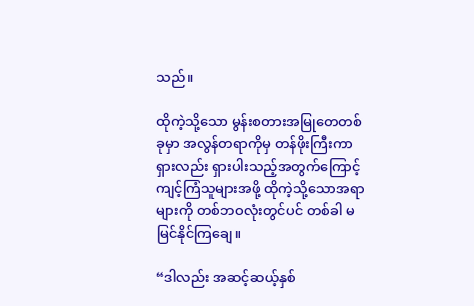သည်။

ထိုကဲ့သို့သော မွန်းစတားအမြုတေတစ်ခုမှာ အလွန်တရာကိုမှ တန်ဖိုးကြီးကာ ရှားလည်း ရှားပါးသည့်အတွက်ကြောင့် ကျင့်ကြံသူများအဖို့ ထိုကဲ့သို့သောအရာများကို တစ်ဘဝလုံးတွင်ပင် တစ်ခါ မမြင်နိုင်ကြချေ။

“ဒါလည်း အဆင့်ဆယ့်နှစ်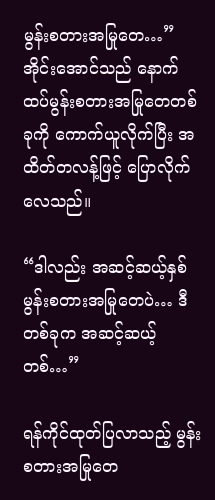မွန်းစတားအမြုတေ…” အိုင်းအောင်သည် နောက်ထပ်မွန်းစတားအမြုတေတစ်ခုကို ကောက်ယူလိုက်ပြီး အထိတ်တလန့်ဖြင့် ပြောလိုက်လေသည်။

“ဒါလည်း အဆင့်ဆယ့်နှစ်မွန်းစတားအမြုတေပဲ… ဒီတစ်ခုက အဆင့်ဆယ့်တစ်…”

ရန်ကိုင်ထုတ်ပြလာသည့် မွန်းစတားအမြုတေ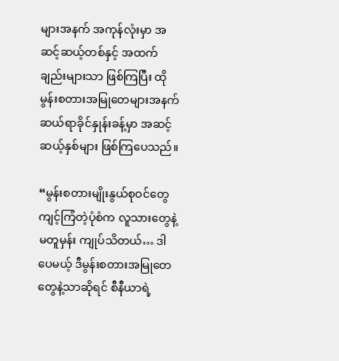များအနက် အကုန်လုံးမှာ အဆင့်ဆယ့်တစ်နှင့် အထက်ချည်းများသာ ဖြစ်ကြပြီး ထိုမွန်းစတားအမြုတေများအနက် ဆယ်ရာခိုင်နှုန်းခန့်မှာ အဆင့်ဆယ့်နှစ်များ ဖြစ်ကြပေသည်။

“မွန်းစတားမျိုးနွယ်စုဝင်တွေ ကျင့်ကြံတဲ့ပုံစံက လူသားတွေနဲ့မတူမှန်း ကျုပ်သိတယ်… ဒါပေမယ့် ဒီမွန်းစတားအမြုတေတွေနဲ့သာဆိုရင် စီနီယာရဲ့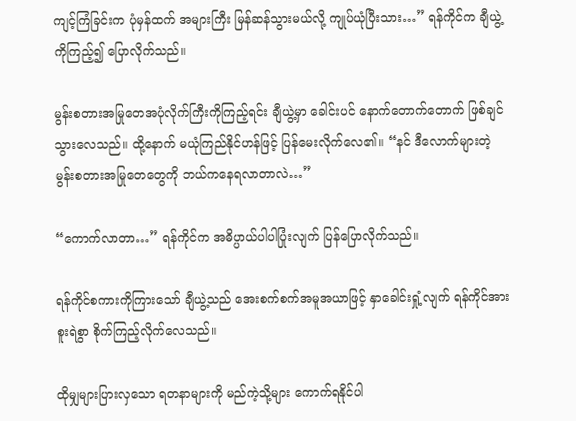ကျင့်ကြံခြင်းက ပုံမှန်ထက် အများကြီး မြန်ဆန်သွားမယ်လို့ ကျုပ်ယုံပြီးသား…” ရန်ကိုင်က ချီယွဲ့ကိုကြည့်၍ ပြောလိုက်သည်။

မွန်းစတားအမြုတေအပုံလိုက်ကြီးကိုကြည့်ရင်း ချီယွဲ့မှာ ခေါင်းပင် နောက်တောက်တောက် ဖြစ်ချင်သွားလေသည်။ ထို့နောက် မယုံကြည်နိုင်ဟန်ဖြင့် ပြန်မေးလိုက်လေ၏။ “နင် ဒီလောက်များတဲ့ မွန်းစတားအမြုတေတွေကို ဘယ်ကနေရလာတာလဲ…”

“ကောက်လာတာ…” ရန်ကိုင်က အဓိပ္ပာယ်ပါပါပြုံးလျက် ပြန်ပြောလိုက်သည်။

ရန်ကိုင်စကားကိုကြားသော် ချီယွဲ့သည် အေးစက်စက်အမူအယာဖြင့် နှာခေါင်းရှုံ့လျက် ရန်ကိုင်အား စူးရဲစွာ စိုက်ကြည့်လိုက်လေသည်။

ထိုမျှများပြားလှသော ရတနာများကို မည်ကဲ့သို့များ ကောက်ရနိုင်ပါ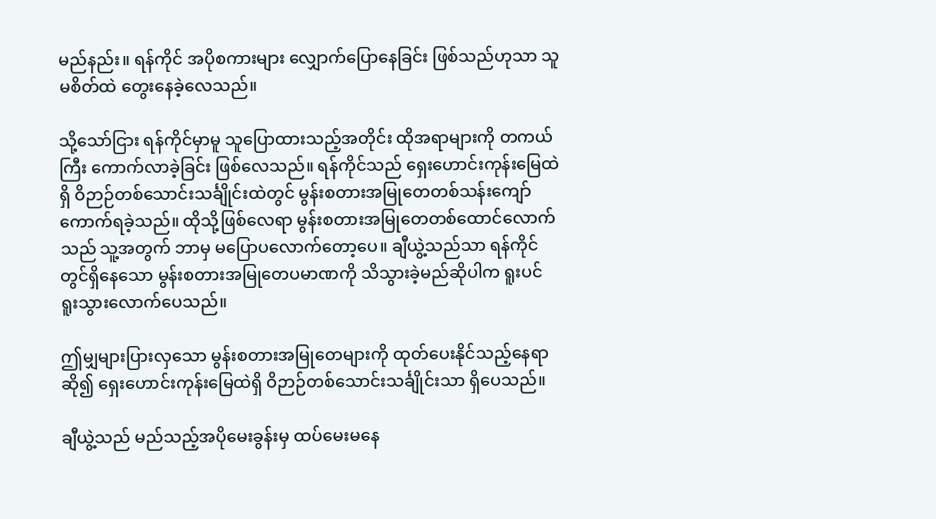မည်နည်း။ ရန်ကိုင် အပိုစကားများ လျှောက်ပြောနေခြင်း ဖြစ်သည်ဟုသာ သူမစိတ်ထဲ တွေးနေခဲ့လေသည်။

သို့သော်ငြား ရန်ကိုင်မှာမူ သူပြောထားသည့်အတိုင်း ထိုအရာများကို တကယ်ကြီး ကောက်လာခဲ့ခြင်း ဖြစ်လေသည်။ ရန်ကိုင်သည် ရှေးဟောင်းကုန်းမြေထဲရှိ ဝိဉာဉ်တစ်သောင်းသင်္ချိုင်းထဲတွင် မွန်းစတားအမြုတေတစ်သန်းကျော် ကောက်ရခဲ့သည်။ ထိုသို့ဖြစ်လေရာ မွန်းစတားအမြုတေတစ်ထောင်လောက်သည် သူ့အတွက် ဘာမှ မပြောပလောက်တော့ပေ။ ချီယွဲ့သည်သာ ရန်ကိုင်တွင်ရှိနေသော မွန်းစတားအမြုတေပမာဏကို သိသွားခဲ့မည်ဆိုပါက ရူးပင် ရူးသွားလောက်ပေသည်။

ဤမျှများပြားလှသော မွန်းစတားအမြုတေများကို ထုတ်ပေးနိုင်သည့်နေရာဆို၍ ရှေးဟောင်းကုန်းမြေထဲရှိ ဝိဉာဉ်တစ်သောင်းသင်္ချိုင်းသာ ရှိပေသည်။

ချီယွဲ့သည် မည်သည့်အပိုမေးခွန်းမှ ထပ်မေးမနေ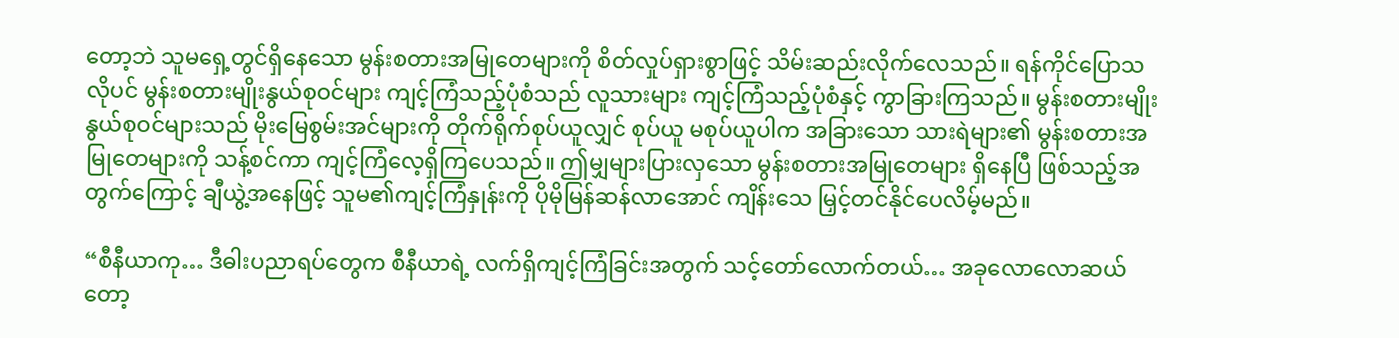တော့ဘဲ သူမရှေ့တွင်ရှိနေသော မွန်းစတားအမြုတေများကို စိတ်လှုပ်ရှားစွာဖြင့် သိမ်းဆည်းလိုက်လေသည်။ ရန်ကိုင်ပြောသလိုပင် မွန်းစတားမျိုးနွယ်စုဝင်များ ကျင့်ကြံသည့်ပုံစံသည် လူသားများ ကျင့်ကြံသည့်ပုံစံနှင့် ကွာခြားကြသည်။ မွန်းစတားမျိုးနွယ်စုဝင်များသည် မိုးမြေစွမ်းအင်များကို တိုက်ရိုက်စုပ်ယူလျှင် စုပ်ယူ မစုပ်ယူပါက အခြားသော သားရဲများ၏ မွန်းစတားအမြုတေများကို သန့်စင်ကာ ကျင့်ကြံလေ့ရှိကြပေသည်။ ဤမျှများပြားလှသော မွန်းစတားအမြုတေများ ရှိနေပြီ ဖြစ်သည့်အတွက်ကြောင့် ချီယွဲ့အနေဖြင့် သူမ၏ကျင့်ကြံနှုန်းကို ပိုမိုမြန်ဆန်လာအောင် ကျိန်းသေ မြှင့်တင်နိုင်ပေလိမ့်မည်။

“စီနီယာကု… ဒီဓါးပညာရပ်တွေက စီနီယာရဲ့ လက်ရှိကျင့်ကြံခြင်းအတွက် သင့်တော်လောက်တယ်… အခုလောလောဆယ်တော့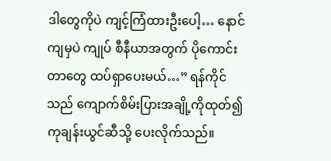ဒါတွေကိုပဲ ကျင့်ကြံထားဦးပေါ့… နောင်ကျမှပဲ ကျုပ် စီနီယာအတွက် ပိုကောင်းတာတွေ ထပ်ရှာပေးမယ်…” ရန်ကိုင်သည် ကျောက်စိမ်းပြားအချို့ကိုထုတ်၍ ကုချန်းယွင်ဆီသို့ ပေးလိုက်သည်။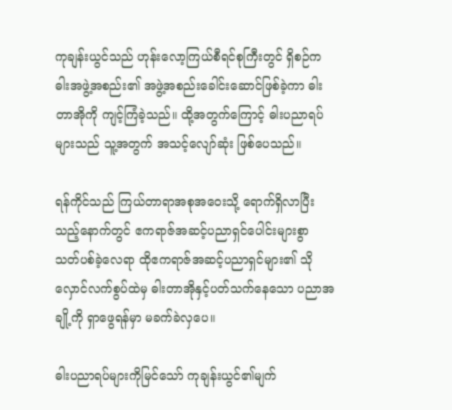ကုချန်းယွင်သည် ဟုန်းလော့ကြယ်စီရင်စုကြီးတွင် ရှိစဉ်က ဓါးအဖွဲ့အစည်း၏ အဖွဲ့အစည်းခေါင်းဆောင်ဖြစ်ခဲ့ကာ ဓါးတာအိုကို ကျင့်ကြံခဲ့သည်။ ထို့အတွက်ကြောင့် ဓါးပညာရပ်များသည် သူ့အတွက် အသင့်လျော်ဆုံး ဖြစ်ပေသည်။

ရန်ကိုင်သည် ကြယ်တာရာအစုအဝေးသို့ ရောက်ရှိလာပြီးသည့်နောက်တွင် ဧကရာဇ်အဆင့်ပညာရှင်ပေါင်းများစွာ သတ်ပစ်ခဲ့လေရာ ထိုဧကရာဇ်အဆင့်ပညာရှင်များ၏ သိုလှောင်လက်စွပ်ထဲမှ ဓါးတာအိုနှင့်ပတ်သက်နေသော ပညာအချို့ကို ရှာဖွေရန်မှာ မခက်ခဲလှပေ။

ဓါးပညာရပ်များကိုမြင်သော် ကုချန်းယွင်၏မျက်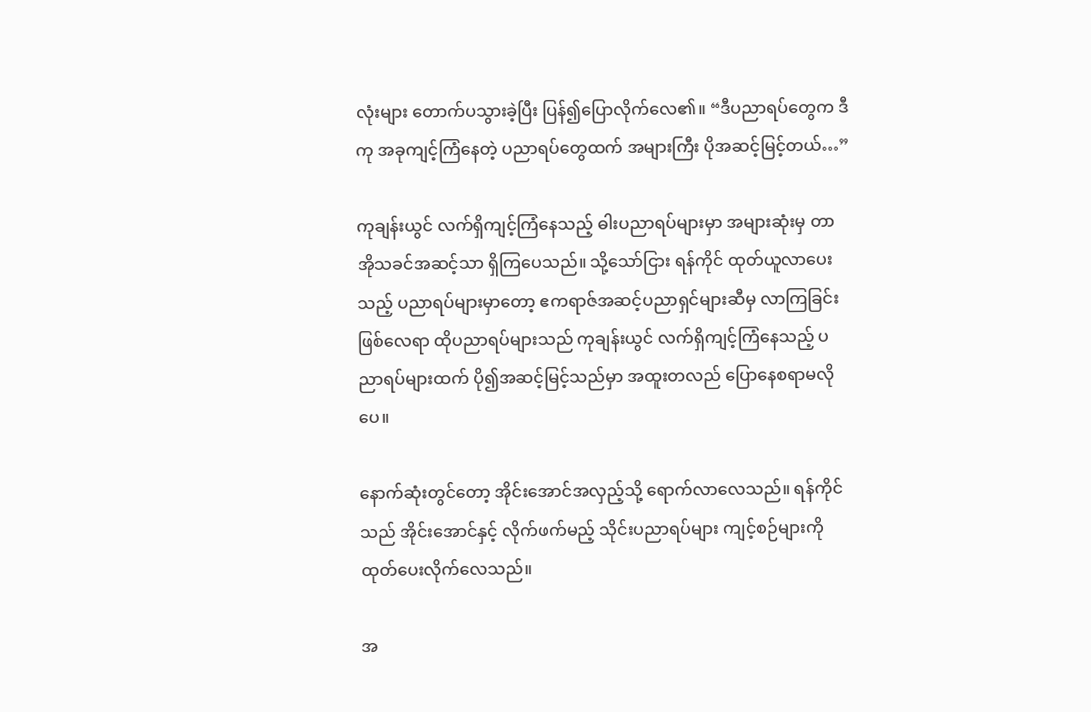လုံးများ တောက်ပသွားခဲ့ပြီး ပြန်၍ပြောလိုက်လေ၏။ “ဒီပညာရပ်တွေက ဒီကု အခုကျင့်ကြံနေတဲ့ ပညာရပ်တွေထက် အများကြီး ပိုအဆင့်မြင့်တယ်…”

ကုချန်းယွင် လက်ရှိကျင့်ကြံနေသည့် ဓါးပညာရပ်များမှာ အများဆုံးမှ တာအိုသခင်အဆင့်သာ ရှိကြပေသည်။ သို့သော်ငြား ရန်ကိုင် ထုတ်ယူလာပေးသည့် ပညာရပ်များမှာတော့ ဧကရာဇ်အဆင့်ပညာရှင်များဆီမှ လာကြခြင်း ဖြစ်လေရာ ထိုပညာရပ်များသည် ကုချန်းယွင် လက်ရှိကျင့်ကြံနေသည့် ပညာရပ်များထက် ပို၍အဆင့်မြင့်သည်မှာ အထူးတလည် ပြောနေစရာမလိုပေ။

နောက်ဆုံးတွင်တော့ အိုင်းအောင်အလှည့်သို့ ရောက်လာလေသည်။ ရန်ကိုင်သည် အိုင်းအောင်နှင့် လိုက်ဖက်မည့် သိုင်းပညာရပ်များ ကျင့်စဉ်များကို ထုတ်ပေးလိုက်လေသည်။

အ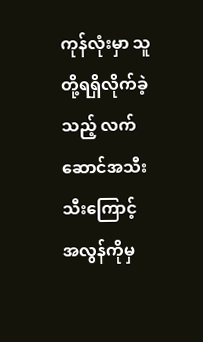ကုန်လုံးမှာ သူတို့ရရှိလိုက်ခဲ့သည့် လက်ဆောင်အသီးသီးကြောင့် အလွန်ကိုမှ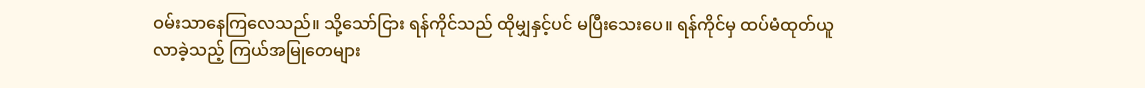ဝမ်းသာနေကြလေသည်။ သို့သော်ငြား ရန်ကိုင်သည် ထိုမျှနှင့်ပင် မပြီးသေးပေ။ ရန်ကိုင်မှ ထပ်မံထုတ်ယူလာခဲ့သည့် ကြယ်အမြုတေများ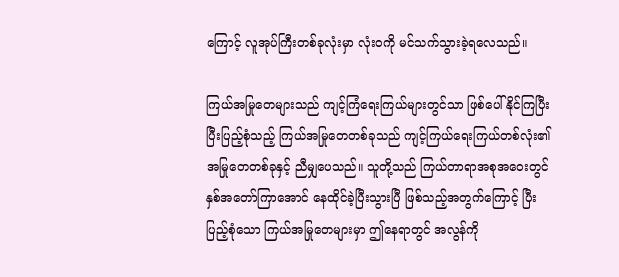ကြောင့် လူအုပ်ကြီးတစ်ခုလုံးမှာ လုံးဝကို မင်သက်သွားခဲ့ရလေသည်။

ကြယ်အမြုတေများသည် ကျင့်ကြံရေးကြယ်များတွင်သာ ဖြစ်ပေါ်နိုင်ကြပြီး ပြီးပြည့်စုံသည့် ကြယ်အမြုတေတစ်ခုသည် ကျင့်ကြယ်ရေးကြယ်တစ်လုံး၏ အမြုတေတစ်ခုနှင့် ညီမျှပေသည်။ သူတို့သည် ကြယ်တာရာအစုအဝေးတွင် နှစ်အတော်ကြာအောင် နေထိုင်ခဲ့ပြီးသွားပြီ ဖြစ်သည့်အတွက်ကြောင့် ပြီးပြည့်စုံသော ကြယ်အမြုတေများမှာ ဤနေရာတွင် အလွန်ကို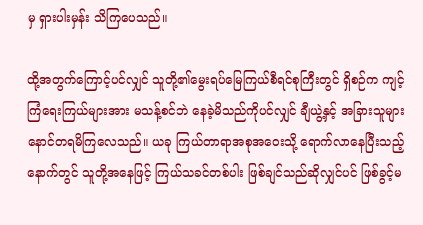မှ ရှားပါးမှန်း သိကြပေသည်။

ထို့အတွက်ကြောင့်ပင်လျှင် သူတို့၏မွေးရပ်မြေကြယ်စီရင်စုကြီးတွင် ရှိစဉ်က ကျင့်ကြံရေးကြယ်များအား မသန့်စင်ဘဲ နေခဲ့မိသည်ကိုပင်လျှင် ချီယွဲ့နှင့် အခြားသူများ နောင်တရမိကြလေသည်။ ယခု ကြယ်တာရာအစုအဝေးသို့ ရောက်လာနေပြီးသည့်နောက်တွင် သူတို့အနေဖြင့် ကြယ်သခင်တစ်ပါး ဖြစ်ချင်သည်ဆိုလျှင်ပင် ဖြစ်ခွင့်မ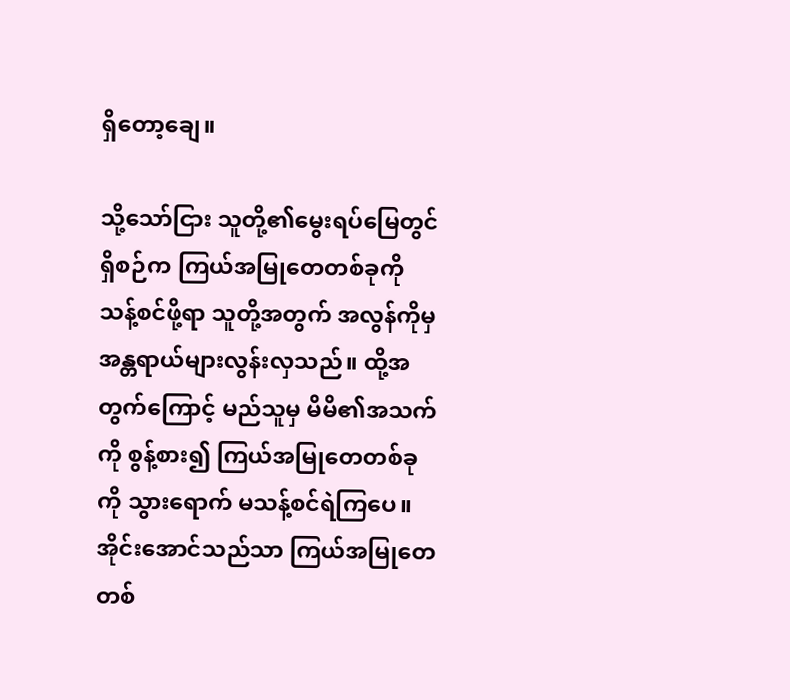ရှိတော့ချေ။

သို့သော်ငြား သူတို့၏မွေးရပ်မြေတွင် ရှိစဉ်က ကြယ်အမြုတေတစ်ခုကို သန့်စင်ဖို့ရာ သူတို့အတွက် အလွန်ကိုမှ အန္တရာယ်များလွန်းလှသည်။ ထို့အတွက်ကြောင့် မည်သူမှ မိမိ၏အသက်ကို စွန့်စား၍ ကြယ်အမြုတေတစ်ခုကို သွားရောက် မသန့်စင်ရဲကြပေ။ အိုင်းအောင်သည်သာ ကြယ်အမြုတေတစ်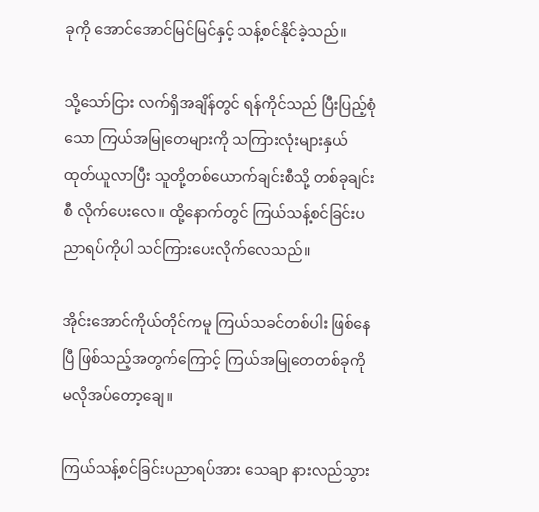ခုကို အောင်အောင်မြင်မြင်နှင့် သန့်စင်နိုင်ခဲ့သည်။

သို့သော်ငြား လက်ရှိအချိန်တွင် ရန်ကိုင်သည် ပြီးပြည့်စုံသော ကြယ်အမြုတေများကို သကြားလုံးများနှယ် ထုတ်ယူလာပြီး သူတို့တစ်ယောက်ချင်းစီသို့ တစ်ခုချင်းစီ လိုက်ပေးလေ။ ထို့နောက်တွင် ကြယ်သန့်စင်ခြင်းပညာရပ်ကိုပါ သင်ကြားပေးလိုက်လေသည်။

အိုင်းအောင်ကိုယ်တိုင်ကမူ ကြယ်သခင်တစ်ပါး ဖြစ်နေပြီ ဖြစ်သည့်အတွက်ကြောင့် ကြယ်အမြုတေတစ်ခုကို မလိုအပ်တော့ချေ။

ကြယ်သန့်စင်ခြင်းပညာရပ်အား သေချာ နားလည်သွား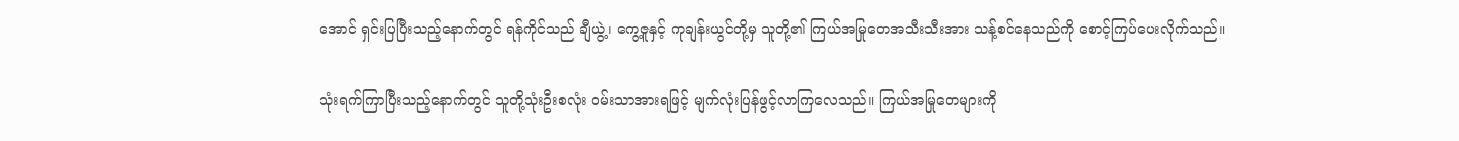အောင် ရှင်းပြပြီးသည့်နောက်တွင် ရန်ကိုင်သည် ချီယွဲ့၊ ကွေ့ဇူနှင့် ကုချန်းယွင်တို့မှ သူတို့၏ ကြယ်အမြုတေအသီးသီးအား သန့်စင်နေသည်ကို စောင့်ကြပ်ပေးလိုက်သည်။

သုံးရက်ကြာပြီးသည့်နောက်တွင် သူတို့သုံးဦးစလုံး ဝမ်းသာအားရဖြင့် မျက်လုံးပြန်ဖွင့်လာကြလေသည်။ ကြယ်အမြုတေများကို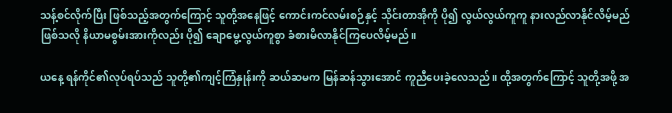သန့်စင်လိုက်ပြီး ဖြစ်သည့်အတွက်ကြောင့် သူတို့အနေဖြင့် ကောင်းကင်လမ်းစဉ်နှင့် သိုင်းတာအိုကို ပို၍ လွယ်လွယ်ကူကူ နားလည်လာနိုင်လိမ့်မည် ဖြစ်သလို နိယာမစွမ်းအားကိုလည်း ပို၍ ချောမွေ့လွယ်ကူစွာ ခံစားမိလာနိုင်ကြပေလိမ့်မည်။

ယနေ့ ရန်ကိုင်၏လုပ်ရပ်သည် သူတို့၏ကျင့်ကြံနှုန်းကို ဆယ်ဆမက မြန်ဆန်သွားအောင် ကူညီပေးခဲ့လေသည်။ ထို့အတွက်ကြောင့် သူတို့အဖို့ အ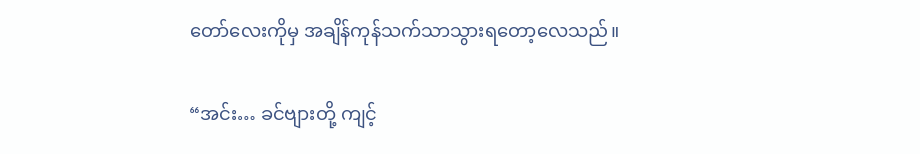တော်လေးကိုမှ အချိန်ကုန်သက်သာသွားရတော့လေသည်။

“အင်း… ခင်ဗျားတို့ ကျင့်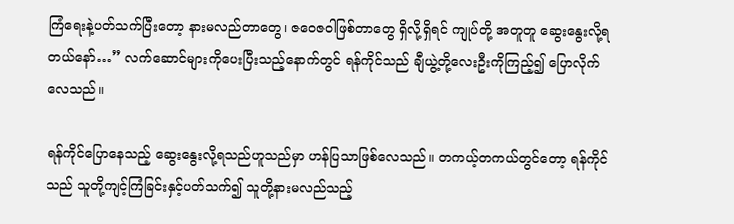ကြံရေးနဲ့ပတ်သက်ပြီးတော့ နားမလည်တာတွေ၊ ဇဝေဇဝါဖြစ်တာတွေ ရှိလို့ရှိရင် ကျုပ်တို့ အတူတူ ဆွေးနွေးလို့ရတယ်နော်…” လက်ဆောင်များကိုပေးပြီးသည့်နောက်တွင် ရန်ကိုင်သည် ချီယွဲ့တို့လေးဦးကိုကြည့်၍ ပြောလိုက်လေသည်။

ရန်ကိုင်ပြောနေသည့် ဆွေးနွေးလို့ရသည်ဟူသည်မှာ ဟန်ပြသာဖြစ်လေသည်။ တကယ့်တကယ်တွင်တော့ ရန်ကိုင်သည် သူတို့ကျင့်ကြံခြင်းနှင့်ပတ်သက်၍ သူတို့နားမလည်သည့်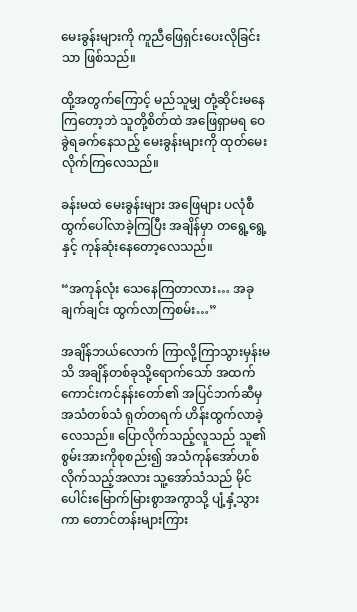မေးခွန်းများကို ကူညီဖြေရှင်းပေးလိုခြင်းသာ ဖြစ်သည်။

ထို့အတွက်ကြောင့် မည်သူမျှ တုံ့ဆိုင်းမနေကြတော့ဘဲ သူတို့စိတ်ထဲ အဖြေရှာမရ ဝေခွဲရခက်နေသည့် မေးခွန်းများကို ထုတ်မေးလိုက်ကြလေသည်။

ခန်းမထဲ မေးခွန်းများ အဖြေများ ပလုံစီ ထွက်ပေါ်လာခဲ့ကြပြီး အချိန်မှာ တရွေ့ရွေ့နှင့် ကုန်ဆုံးနေတော့လေသည်။

“အကုန်လုံး သေနေကြတာလား… အခုချက်ချင်း ထွက်လာကြစမ်း…”

အချိန်ဘယ်လောက် ကြာလို့ကြာသွားမှန်းမသိ အချိန်တစ်ခုသို့ရောက်သော် အထက်ကောင်းကင်နန်းတော်၏ အပြင်ဘက်ဆီမှ အသံတစ်သံ ရုတ်တရက် ဟိန်းထွက်လာခဲ့လေသည်။ ပြောလိုက်သည့်လူသည် သူ၏စွမ်းအားကိုစုစည်း၍ အသံကုန်အော်ဟစ်လိုက်သည့်အလား သူ့အော်သံသည် မိုင်ပေါင်းမြောက်မြားစွာအကွာသို့ ပျံ့နှံ့သွားကာ တောင်တန်းများကြား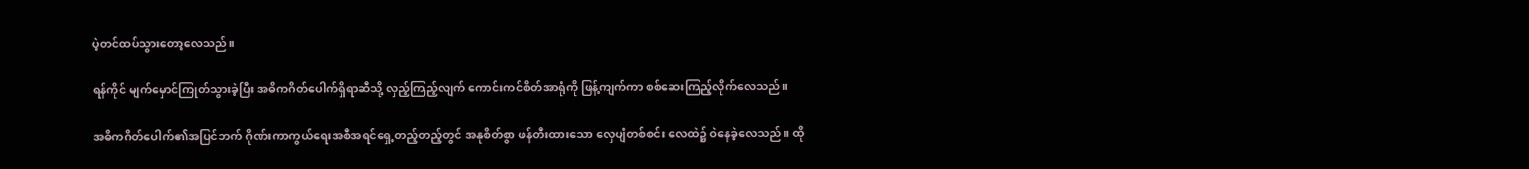ပဲ့တင်ထပ်သွားတော့လေသည်။

ရန်ကိုင် မျက်မှောင်ကြုတ်သွားခဲ့ပြီး အဓိကဂိတ်ပေါက်ရှိရာဆီသို့ လှည့်ကြည့်လျက် ကောင်းကင်စိတ်အာရုံကို ဖြန့်ကျက်ကာ စစ်ဆေးကြည့်လိုက်လေသည်။

အဓိကဂိတ်ပေါက်၏အပြင်ဘက် ဂိုဏ်းကာကွယ်ရေးအစီအရင်ရှေ့တည့်တည့်တွင် အနုစိတ်စွာ ဖန်တီးထားသော လှေပျံတစ်စင်း လေထဲ၌ ဝဲနေခဲ့လေသည်။ ထို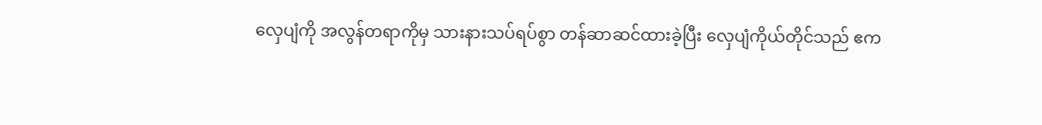လှေပျံကို အလွန်တရာကိုမှ သားနားသပ်ရပ်စွာ တန်ဆာဆင်ထားခဲ့ပြီး လှေပျံကိုယ်တိုင်သည် ဧက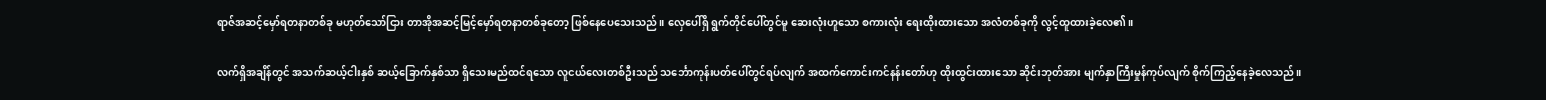ရာဇ်အဆင့်မှော်ရတနာတစ်ခု မဟုတ်သော်ငြား တာအိုအဆင့်မြင့်မှော်ရတနာတစ်ခုတော့ ဖြစ်နေပေသေးသည်။ လှေပေါ်ရှိ ရွက်တိုင်ပေါ်တွင်မူ ဆေးလုံးဟူသော စကားလုံး ရေးထိုးထားသော အလံတစ်ခုကို လွင့်ထူထားခဲ့လေ၏။

လက်ရှိအချိန်တွင် အသက်ဆယ့်ငါးနှစ် ဆယ့်ခြောက်နှစ်သာ ရှိသေးမည်ထင်ရသော လူငယ်လေးတစ်ဦးသည် သင်္ဘောကုန်းပတ်ပေါ်တွင်ရပ်လျက် အထက်ကောင်းကင်နန်းတော်ဟု ထိုးထွင်းထားသော ဆိုင်းဘုတ်အား မျက်နှာကြီးမှုန်ကုပ်လျက် စိုက်ကြည့်နေခဲ့လေသည်။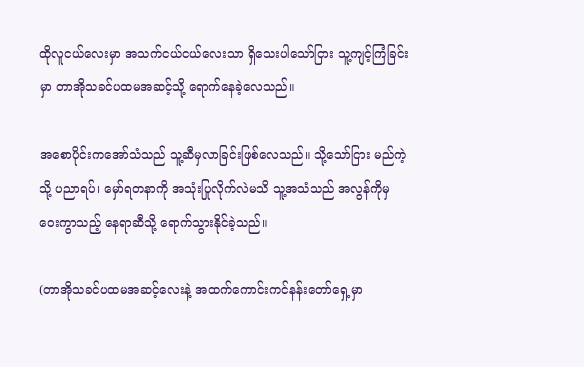ထိုလူငယ်လေးမှာ အသက်ငယ်ငယ်လေးသာ ရှိသေးပါသော်ငြား သူ့ကျင့်ကြံခြင်းမှာ တာအိုသခင်ပထမအဆင့်သို့ ရောက်နေခဲ့လေသည်။

အစောပိုင်းကအော်သံသည် သူ့ဆီမှလာခြင်းဖြစ်လေသည်။ သို့သော်ငြား မည်ကဲ့သို့ ပညာရပ်၊ မှော်ရတနာကို အသုံးပြုလိုက်လဲမသိ သူ့အသံသည် အလွန်ကိုမှ ဝေးကွာသည့် နေရာဆီသို့ ရောက်သွားနိုင်ခဲ့သည်။

(တာအိုသခင်ပထမအဆင့်လေးနဲ့ အထက်ကောင်းကင်နန်းတော်ရှေ့မှာ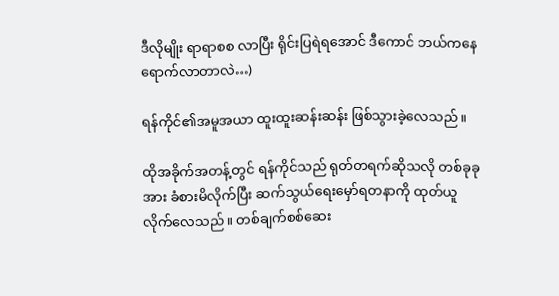ဒီလိုမျိုး ရာရာစစ လာပြီး ရိုင်းပြရဲရအောင် ဒီကောင် ဘယ်ကနေ ရောက်လာတာလဲ…)

ရန်ကိုင်၏အမူအယာ ထူးထူးဆန်းဆန်း ဖြစ်သွားခဲ့လေသည်။

ထိုအခိုက်အတန့်တွင် ရန်ကိုင်သည် ရုတ်တရက်ဆိုသလို တစ်ခုခုအား ခံစားမိလိုက်ပြီး ဆက်သွယ်ရေးမှော်ရတနာကို ထုတ်ယူလိုက်လေသည်။ တစ်ချက်စစ်ဆေး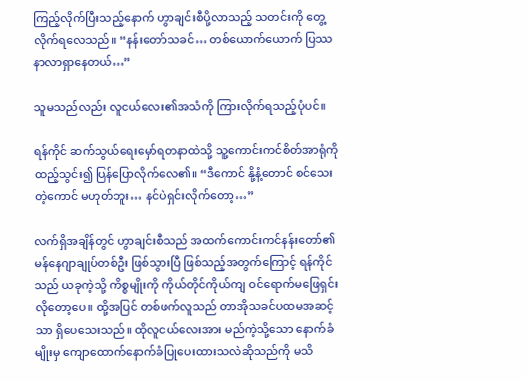ကြည့်လိုက်ပြီးသည့်နောက် ဟွာချင်းစီပို့လာသည့် သတင်းကို တွေ့လိုက်ရလေသည်။ “နန်းတော်သခင်… တစ်ယောက်ယောက် ပြဿနာလာရှာနေတယ်…”

သူမသည်လည်း လူငယ်လေး၏အသံကို ကြားလိုက်ရသည့်ပုံပင်။

ရန်ကိုင် ဆက်သွယ်ရေးမှော်ရတနာထဲသို့ သူ့ကောင်းကင်စိတ်အာရုံကို ထည့်သွင်း၍ ပြန်ပြောလိုက်လေ၏။ “ဒီကောင် နို့နံ့တောင် စင်သေးတဲ့ကောင် မဟုတ်ဘူး… နင်ပဲရှင်းလိုက်တော့…”

လက်ရှိအချိန်တွင် ဟွာချင်းစီသည် အထက်ကောင်းကင်နန်းတော်၏ မန်နေဂျာချုပ်တစ်ဦး ဖြစ်သွားပြီ ဖြစ်သည့်အတွက်ကြောင့် ရန်ကိုင်သည် ယခုကဲ့သို့ ကိစ္စမျိုးကို ကိုယ်တိုင်ကိုယ်ကျ ဝင်ရောက်မဖြေရှင်းလိုတော့ပေ။ ထို့အပြင် တစ်ဖက်လူသည် တာအိုသခင်ပထမအဆင့်သာ ရှိပေသေးသည်။ ထိုလူငယ်လေးအား မည်ကဲ့သို့သော နောက်ခံမျိုးမှ ကျောထောက်နောက်ခံပြုပေးထားသလဲဆိုသည်ကို မသိ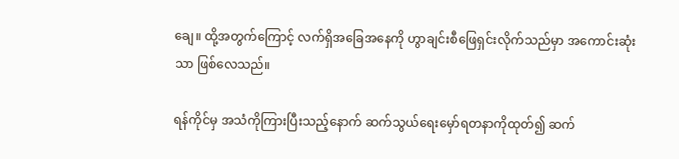ချေ။ ထို့အတွက်ကြောင့် လက်ရှိအခြေအနေကို ဟွာချင်းစီဖြေရှင်းလိုက်သည်မှာ အကောင်းဆုံးသာ ဖြစ်လေသည်။

ရန်ကိုင်မှ အသံကိုကြားပြီးသည့်နောက် ဆက်သွယ်ရေးမှော်ရတနာကိုထုတ်၍ ဆက်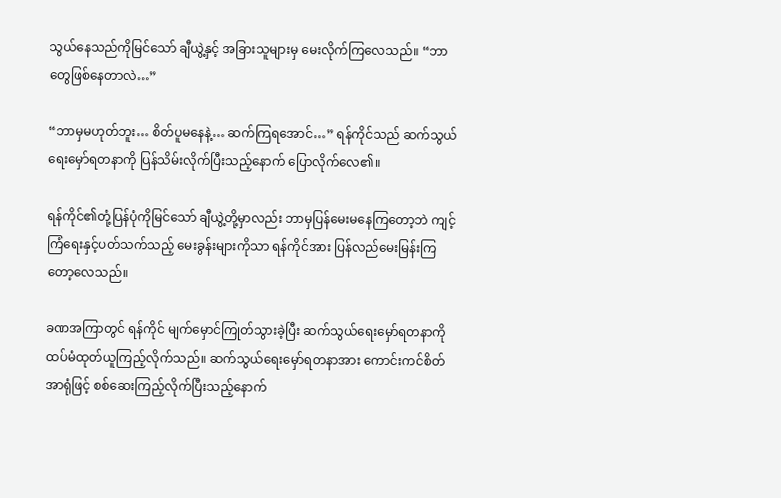သွယ်နေသည်ကိုမြင်သော် ချီယွဲ့နှင့် အခြားသူများမှ မေးလိုက်ကြလေသည်။ “ဘာတွေဖြစ်နေတာလဲ…”

“ဘာမှမဟုတ်ဘူး… စိတ်ပူမနေနဲ့… ဆက်ကြရအောင်…” ရန်ကိုင်သည် ဆက်သွယ်ရေးမှော်ရတနာကို ပြန်သိမ်းလိုက်ပြီးသည့်နောက် ပြောလိုက်လေ၏။

ရန်ကိုင်၏တုံ့ပြန်ပုံကိုမြင်သော် ချီယွဲ့တို့မှာလည်း ဘာမှပြန်မေးမနေကြတော့ဘဲ ကျင့်ကြံရေးနှင့်ပတ်သက်သည့် မေးခွန်းများကိုသာ ရန်ကိုင်အား ပြန်လည်မေးမြန်းကြတော့လေသည်။

ခဏအကြာတွင် ရန်ကိုင် မျက်မှောင်ကြုတ်သွားခဲ့ပြီး ဆက်သွယ်ရေးမှော်ရတနာကို ထပ်မံထုတ်ယူကြည့်လိုက်သည်။ ဆက်သွယ်ရေးမှော်ရတနာအား ကောင်းကင်စိတ်အာရုံဖြင့် စစ်ဆေးကြည့်လိုက်ပြီးသည့်နောက်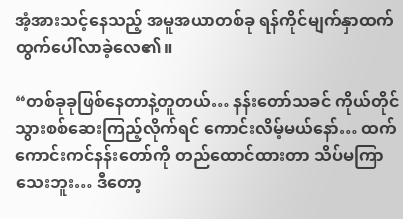အံ့အားသင့်နေသည့် အမူအယာတစ်ခု ရန်ကိုင်မျက်နှာထက် ထွက်ပေါ်လာခဲ့လေ၏။

“တစ်ခုခုဖြစ်နေတာနဲ့တူတယ်… နန်းတော်သခင် ကိုယ်တိုင် သွားစစ်ဆေးကြည့်လိုက်ရင် ကောင်းလိမ့်မယ်နော်… ထက်ကောင်းကင်နန်းတော်ကို တည်ထောင်ထားတာ သိပ်မကြာသေးဘူး… ဒီတော့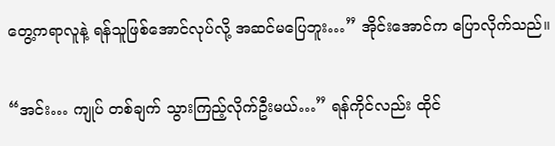တွေ့ကရာလူနဲ့ ရန်သူဖြစ်အောင်လုပ်လို့ အဆင်မပြေဘူး…” အိုင်းအောင်က ပြောလိုက်သည်။

“အင်း… ကျုပ် တစ်ချက် သွားကြည့်လိုက်ဦးမယ်…” ရန်ကိုင်လည်း ထိုင်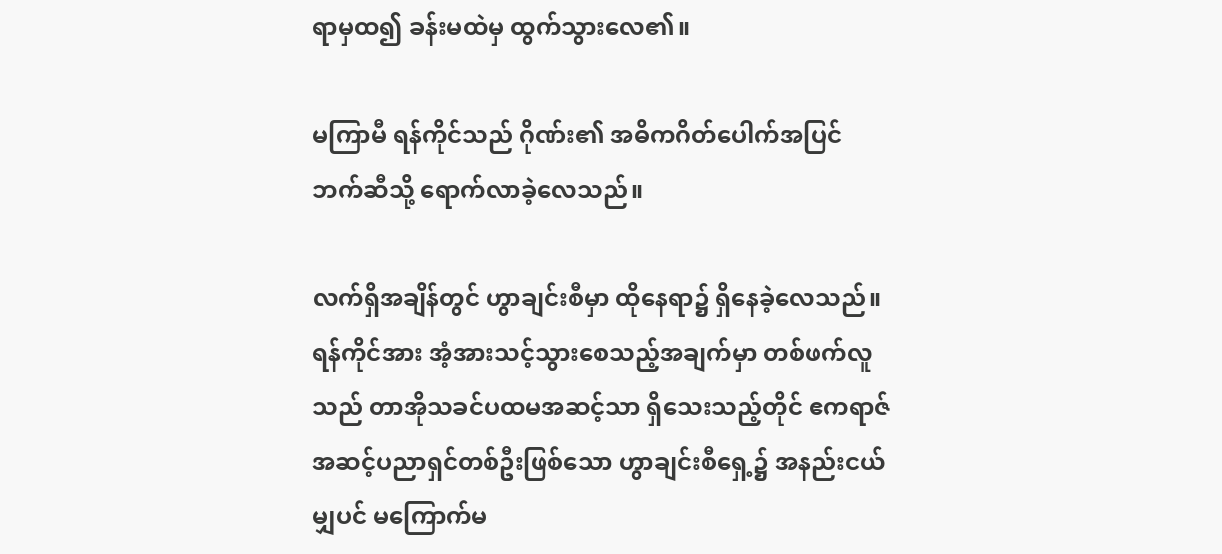ရာမှထ၍ ခန်းမထဲမှ ထွက်သွားလေ၏။

မကြာမီ ရန်ကိုင်သည် ဂိုဏ်း၏ အဓိကဂိတ်ပေါက်အပြင်ဘက်ဆီသို့ ရောက်လာခဲ့လေသည်။

လက်ရှိအချိန်တွင် ဟွာချင်းစီမှာ ထိုနေရာ၌ ရှိနေခဲ့လေသည်။ ရန်ကိုင်အား အံ့အားသင့်သွားစေသည့်အချက်မှာ တစ်ဖက်လူသည် တာအိုသခင်ပထမအဆင့်သာ ရှိသေးသည့်တိုင် ဧကရာဇ်အဆင့်ပညာရှင်တစ်ဦးဖြစ်သော ဟွာချင်းစီရှေ့၌ အနည်းငယ်မျှပင် မကြောက်မ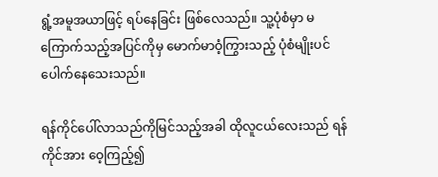ရွံ့အမူအယာဖြင့် ရပ်နေခြင်း ဖြစ်လေသည်။ သူ့ပုံစံမှာ မကြောက်သည့်အပြင်ကိုမှ မောက်မာဝံ့ကြွားသည့် ပုံစံမျိုးပင်‌ ပေါက်နေသေးသည်။

ရန်ကိုင်ပေါ်လာသည်ကိုမြင်သည့်အခါ ထိုလူငယ်လေးသည် ရန်ကိုင်အား ဝေ့ကြည့်၍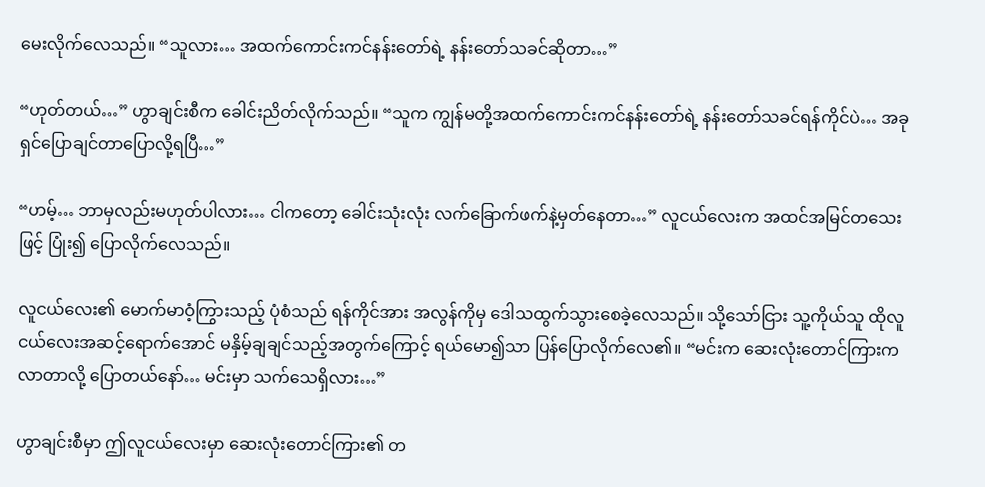မေးလိုက်လေသည်။ “သူလား… အထက်ကောင်းကင်နန်းတော်ရဲ့ နန်းတော်သခင်ဆိုတာ…”

“ဟုတ်တယ်…” ဟွာချင်းစီက ခေါင်းညိတ်လိုက်သည်။ “သူက ကျွန်မတို့အထက်ကောင်းကင်နန်းတော်ရဲ့ နန်းတော်သခင်ရန်ကိုင်ပဲ… အခု ရှင်ပြောချင်တာပြောလို့ရပြီ…”

“ဟမ့်… ဘာမှလည်းမဟုတ်ပါလား… ငါကတော့ ခေါင်းသုံးလုံး လက်ခြောက်ဖက်နဲ့မှတ်နေတာ…” လူငယ်လေးက အထင်အမြင်တသေးဖြင့် ပြုံး၍ ပြောလိုက်လေသည်။

လူငယ်လေး၏ မောက်မာဝံ့ကြွားသည့် ပုံစံသည် ရန်ကိုင်အား အလွန်ကိုမှ ဒေါသထွက်သွားစေခဲ့လေသည်။ သို့သော်ငြား သူ့ကိုယ်သူ ထိုလူငယ်လေးအဆင့်ရောက်အောင် မနှိမ့်ချချင်သည့်အတွက်ကြောင့် ရယ်မော၍သာ ပြန်ပြောလိုက်လေ၏။ “မင်းက ဆေးလုံးတောင်ကြားက လာတာလို့ ပြောတယ်နော်… မင်းမှာ သက်သေရှိလား…”

ဟွာချင်းစီမှာ ဤလူငယ်လေးမှာ ဆေးလုံးတောင်ကြား၏ တ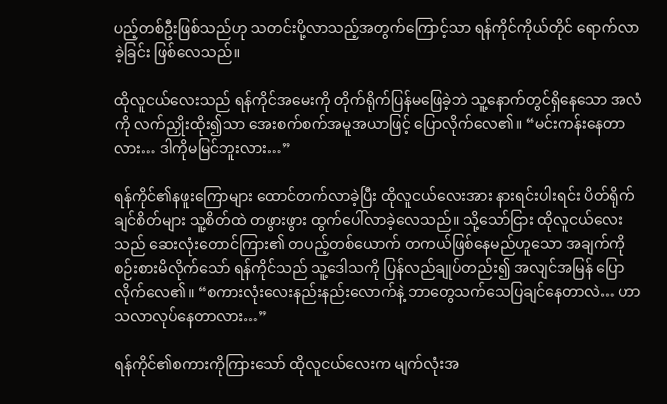ပည့်တစ်ဦးဖြစ်သည်ဟု သတင်းပို့လာသည့်အတွက်ကြောင့်သာ ရန်ကိုင်ကိုယ်တိုင် ရောက်လာခဲ့ခြင်း ဖြစ်လေသည်။

ထိုလူငယ်လေးသည် ရန်ကိုင်အမေးကို တိုက်ရိုက်ပြန်မဖြေခဲ့ဘဲ သူ့နောက်တွင်ရှိနေသော အလံကို လက်ညှိုးထိုး၍သာ အေးစက်စက်အမူအယာဖြင့် ပြောလိုက်လေ၏။ “မင်းကန်းနေတာလား… ဒါကိုမမြင်ဘူးလား…”

ရန်ကိုင်၏နဖူးကြောများ ထောင်တက်လာခဲ့ပြီး ထိုလူငယ်လေးအား နားရင်းပါးရင်း ပိတ်ရိုက်ချင်စိတ်များ သူ့စိတ်ထဲ တဖွားဖွား ထွက်ပေါ်လာခဲ့လေသည်။ သို့သော်ငြား ထိုလူငယ်လေးသည် ဆေးလုံးတောင်ကြား၏ တပည့်တစ်ယောက် တကယ်ဖြစ်နေမည်ဟူသော အချက်ကို စဉ်းစားမိလိုက်သော် ရန်ကိုင်သည် သူ့ဒေါသကို ပြန်လည်ချုပ်တည်း၍ အလျင်အမြန် ပြောလိုက်လေ၏။ “စကားလုံးလေးနည်းနည်းလောက်နဲ့ ဘာတွေသက်သေပြချင်နေတာလဲ… ဟာသလာလုပ်နေတာလား…”

ရန်ကိုင်၏စကားကိုကြားသော် ထိုလူငယ်လေးက မျက်လုံးအ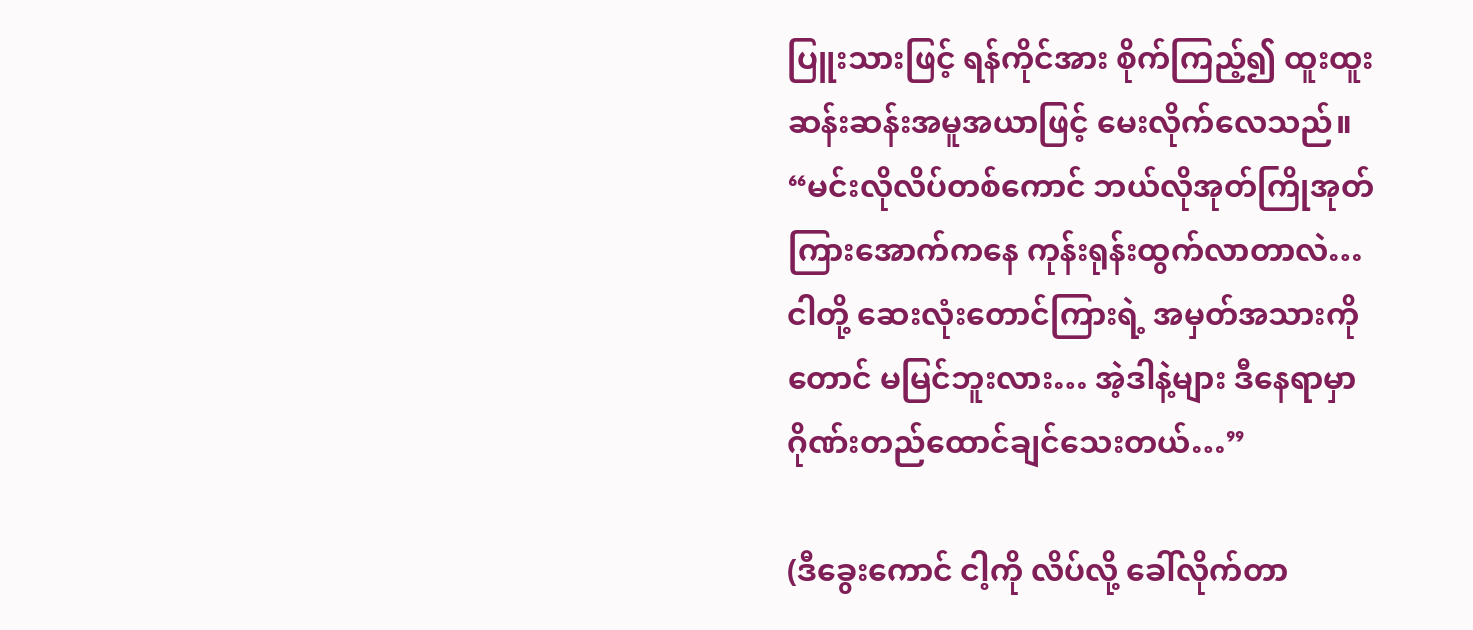ပြူးသားဖြင့် ရန်ကိုင်အား စိုက်ကြည့်၍ ထူးထူးဆန်းဆန်းအမူအယာဖြင့် မေးလိုက်လေသည်။ “မင်းလိုလိပ်တစ်ကောင် ဘယ်လိုအုတ်ကြိုအုတ်ကြားအောက်ကနေ ကုန်းရုန်းထွက်လာတာလဲ… ငါတို့ ဆေးလုံးတောင်ကြားရဲ့ အမှတ်အသားကိုတောင် မမြင်ဘူးလား… အဲ့ဒါနဲ့များ ဒီနေရာမှာ ဂိုဏ်းတည်ထောင်ချင်သေးတယ်…”

(ဒီခွေးကောင် ငါ့ကို လိပ်လို့ ခေါ်လိုက်တာ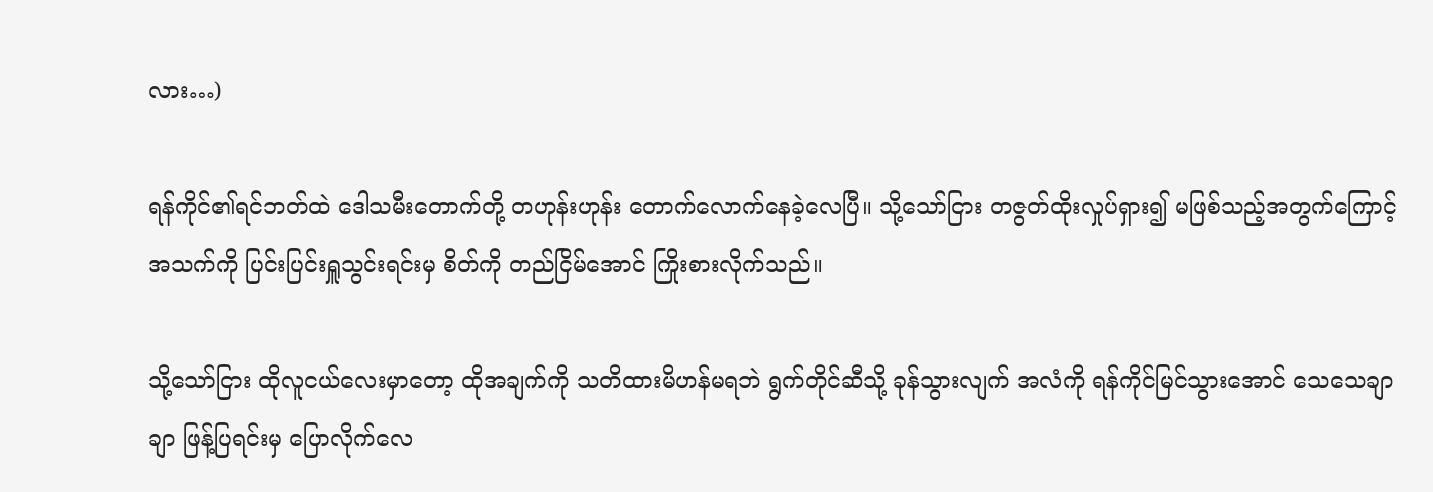လား…)

ရန်ကိုင်၏ရင်ဘတ်ထဲ ဒေါသမီးတောက်တို့ တဟုန်းဟုန်း တောက်လောက်နေခဲ့လေပြီ။ သို့သော်ငြား တဇွတ်ထိုးလှုပ်ရှား၍ မဖြစ်သည့်အတွက်ကြောင့် အသက်ကို ပြင်းပြင်းရှူသွင်းရင်းမှ စိတ်ကို တည်ငြိမ်အောင် ကြိုးစားလိုက်သည်။

သို့သော်ငြား ထိုလူငယ်လေးမှာတော့ ထိုအချက်ကို သတိထားမိဟန်မရဘဲ ရွက်တိုင်ဆီသို့ ခုန်သွားလျက် အလံကို ရန်ကိုင်မြင်သွားအောင် သေသေချာချာ ဖြန့်ပြရင်းမှ ပြောလိုက်လေ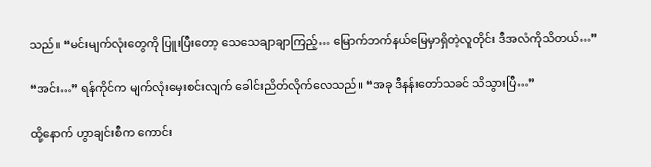သည်။ “မင်းမျက်လုံးတွေကို ပြူးပြီးတော့ သေသေချာချာကြည့်… မြောက်ဘက်နယ်မြေမှာရှိတဲ့လူတိုင်း ဒီအလံကိုသိတယ်…”

“အင်း…” ရန်ကိုင်က မျက်လုံးမှေးစင်းလျက် ခေါင်းညိတ်လိုက်လေသည်။ “အခု ဒီနန်းတော်သခင် သိသွားပြီ…”

ထို့နောက် ဟွာချင်းစီက ကောင်း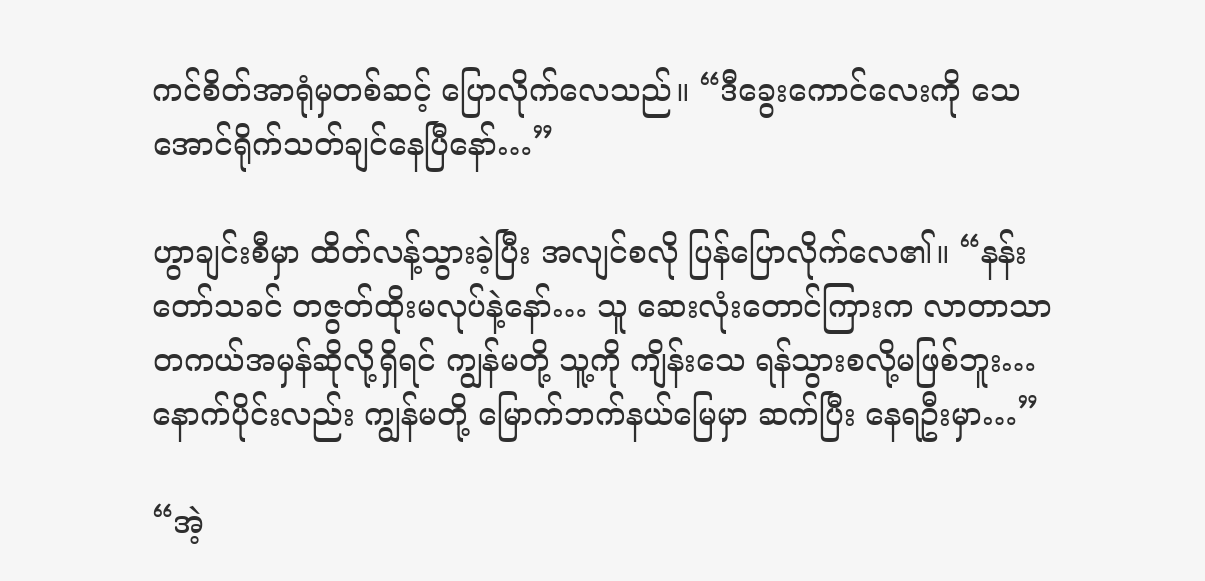ကင်စိတ်အာရုံမှတစ်ဆင့် ပြောလိုက်လေသည်။ “ဒီခွေးကောင်လေးကို သေအောင်ရိုက်သတ်ချင်နေပြီနော်…”

ဟွာချင်းစီမှာ ထိတ်လန့်သွားခဲ့ပြီး အလျင်စလို ပြန်ပြောလိုက်လေ၏။ “နန်းတော်သခင် တဇွတ်ထိုးမလုပ်နဲ့နော်… သူ ဆေးလုံးတောင်ကြားက လာတာသာ တကယ်အမှန်ဆိုလို့ရှိရင် ကျွန်မတို့ သူ့ကို ကျိန်းသေ ရန်သွားစလို့မဖြစ်ဘူး… နောက်ပိုင်းလည်း ကျွန်မတို့ မြောက်ဘက်နယ်မြေမှာ ဆက်ပြီး နေရဦးမှာ…”

“အဲ့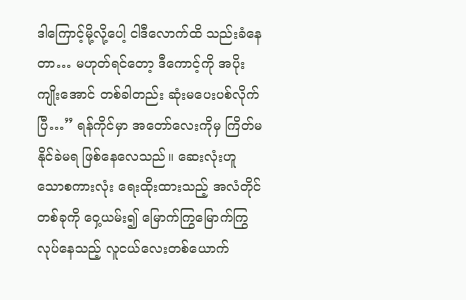ဒါကြောင့်မို့လို့ပေါ့ ငါဒီလောက်ထိ သည်းခံနေတာ… မဟုတ်ရင်တော့ ဒီကောင့်ကို အပိုးကျိုးအောင် တစ်ခါတည်း ဆုံးမပေးပစ်လိုက်ပြီ…” ရန်ကိုင်မှာ အတော်လေးကိုမှ ကြိတ်မနိုင်ခဲမရ ဖြစ်နေလေသည်။ ဆေးလုံးဟူသောစကားလုံး ရေးထိုးထားသည့် အလံတိုင်တစ်ခုကို ဝှေ့ယမ်း၍ မြောက်ကြွမြောက်ကြွ လုပ်နေသည့် လူငယ်လေးတစ်ယောက်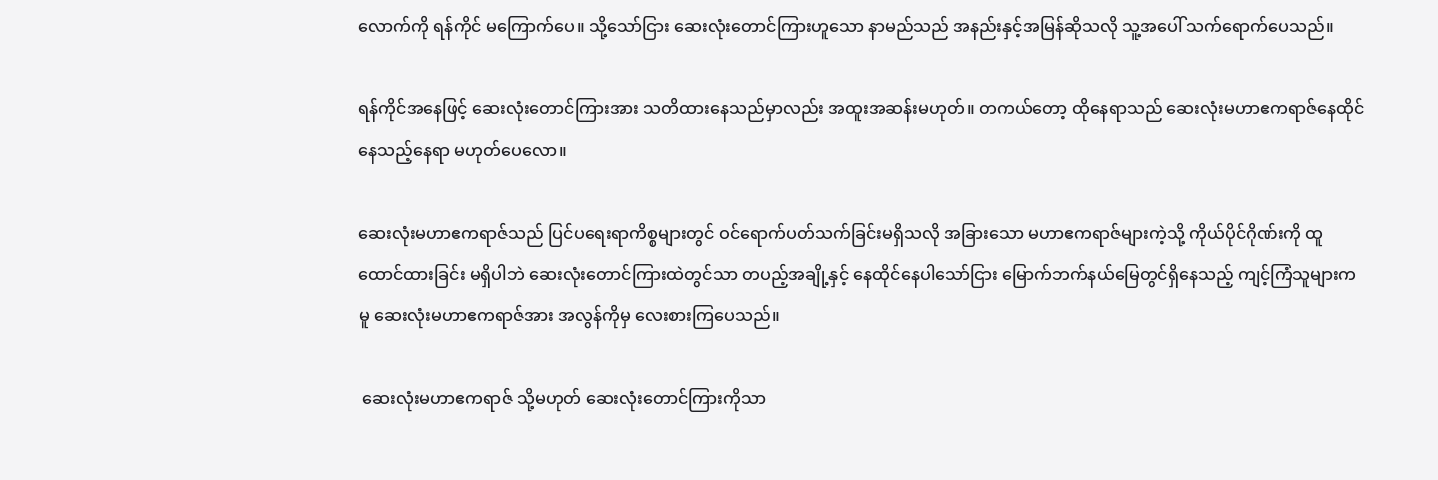လောက်ကို ရန်ကိုင် မကြောက်ပေ။ သို့သော်ငြား ဆေးလုံးတောင်ကြားဟူသော နာမည်သည် အနည်းနှင့်အမြန်ဆိုသလို သူ့အပေါ် သက်ရောက်ပေသည်။

ရန်ကိုင်အနေဖြင့် ဆေးလုံးတောင်ကြားအား သတိထားနေသည်မှာလည်း အထူးအဆန်းမဟုတ်။ တကယ်တော့ ထိုနေရာသည် ဆေးလုံးမဟာဧကရာဇ်နေထိုင်နေသည့်နေရာ မဟုတ်ပေလော။

ဆေးလုံးမဟာဧကရာဇ်သည် ပြင်ပရေးရာကိစ္စများတွင် ဝင်ရောက်ပတ်သက်ခြင်းမရှိသလို အခြားသော မဟာဧကရာဇ်များကဲ့သို့ ကိုယ်ပိုင်ဂိုဏ်းကို ထူထောင်ထားခြင်း မရှိပါဘဲ ဆေးလုံးတောင်ကြားထဲတွင်သာ တပည့်အချို့နှင့် နေထိုင်နေပါသော်ငြား မြောက်ဘက်နယ်မြေတွင်ရှိနေသည့် ကျင့်ကြံသူများကမူ ဆေးလုံးမဟာဧကရာဇ်အား အလွန်ကိုမှ လေးစားကြပေသည်။

 ဆေးလုံးမဟာဧကရာဇ် သို့မဟုတ် ဆေးလုံးတောင်ကြားကိုသာ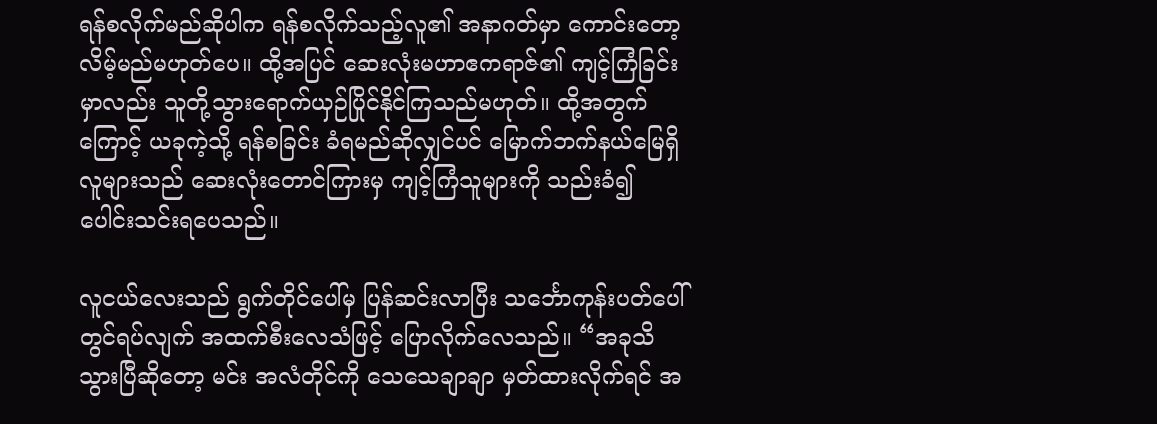ရန်စလိုက်မည်ဆိုပါက ရန်စလိုက်သည့်လူ၏ အနာဂတ်မှာ ကောင်းတော့လိမ့်မည်မဟုတ်ပေ။ ထို့အပြင် ဆေးလုံးမဟာဧကရာဇ်၏ ကျင့်ကြံခြင်းမှာလည်း သူတို့သွားရောက်ယှဉ်ပြိုင်နိုင်ကြသည်မဟုတ်။ ထို့အတွက်ကြောင့် ယခုကဲ့သို့ ရန်စခြင်း ခံရမည်ဆိုလျှင်ပင် မြောက်ဘက်နယ်မြေရှိ လူများသည် ဆေးလုံးတောင်ကြားမှ ကျင့်ကြံသူများကို သည်းခံ၍ ပေါင်းသင်းရပေသည်။

လူငယ်လေးသည် ရွက်တိုင်ပေါ်မှ ပြန်ဆင်းလာပြီး သင်္ဘောကုန်းပတ်ပေါ်တွင်ရပ်လျက် အထက်စီးလေသံဖြင့် ပြောလိုက်လေသည်။ “အခုသိသွားပြီဆိုတော့ မင်း အလံတိုင်ကို သေသေချာချာ မှတ်ထားလိုက်ရင် အ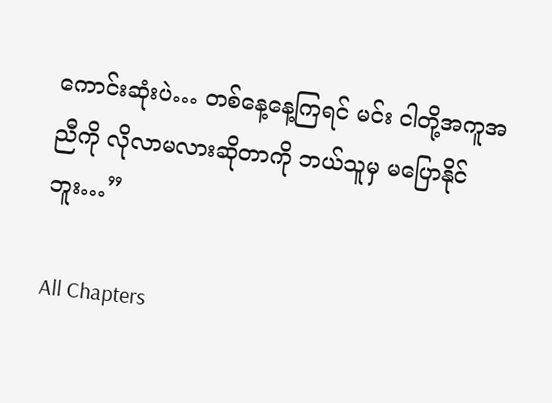ကောင်းဆုံးပဲ… တစ်နေ့နေ့ကြရင် မင်း ငါတို့အကူအညီကို လိုလာမလားဆိုတာကို ဘယ်သူမှ မပြောနိုင်ဘူး…”

All Chapters